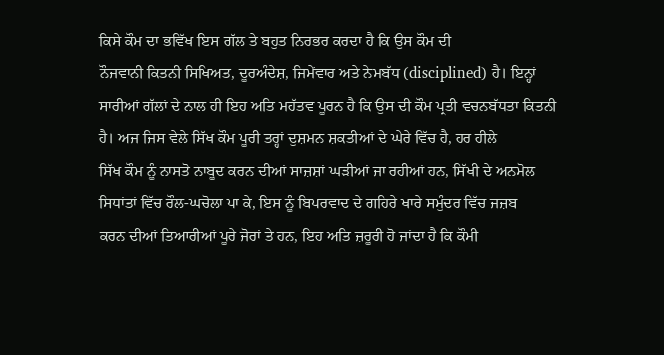ਕਿਸੇ ਕੌਮ ਦਾ ਭਵਿੱਖ ਇਸ ਗੱਲ ਤੇ ਬਹੁਤ ਨਿਰਭਰ ਕਰਦਾ ਹੈ ਕਿ ਉਸ ਕੌਮ ਦੀ
ਨੌਜਵਾਨੀ ਕਿਤਨੀ ਸਿਖਿਅਤ, ਦੂਰਅੰਦੇਸ਼, ਜਿਮੇਂਵਾਰ ਅਤੇ ਨੇਮਬੱਧ (disciplined) ਹੈ। ਇਨ੍ਹਾਂ
ਸਾਰੀਆਂ ਗੱਲਾਂ ਦੇ ਨਾਲ ਹੀ ਇਹ ਅਤਿ ਮਹੱਤਵ ਪੂਰਨ ਹੈ ਕਿ ਉਸ ਦੀ ਕੌਮ ਪ੍ਰਤੀ ਵਚਨਬੱਧਤਾ ਕਿਤਨੀ
ਹੈ। ਅਜ ਜਿਸ ਵੇਲੇ ਸਿੱਖ ਕੌਮ ਪੂਰੀ ਤਰ੍ਹਾਂ ਦੁਸ਼ਮਨ ਸ਼ਕਤੀਆਂ ਦੇ ਘੇਰੇ ਵਿੱਚ ਹੈ, ਹਰ ਹੀਲੇ
ਸਿੱਖ ਕੌਮ ਨੂੰ ਨਾਸਤੋ ਨਾਬੂਦ ਕਰਨ ਦੀਆਂ ਸਾਜ਼ਸ਼ਾਂ ਘੜੀਆਂ ਜਾ ਰਹੀਆਂ ਹਨ, ਸਿੱਖੀ ਦੇ ਅਨਮੋਲ
ਸਿਧਾਂਤਾਂ ਵਿੱਚ ਰੌਲ-ਘਚੋਲਾ ਪਾ ਕੇ, ਇਸ ਨੂੰ ਬਿਪਰਵਾਦ ਦੇ ਗਹਿਰੇ ਖਾਰੇ ਸਮੁੰਦਰ ਵਿੱਚ ਜਜ਼ਬ
ਕਰਨ ਦੀਆਂ ਤਿਆਰੀਆਂ ਪੂਰੇ ਜੋਰਾਂ ਤੇ ਹਨ, ਇਹ ਅਤਿ ਜ਼ਰੂਰੀ ਹੋ ਜਾਂਦਾ ਹੈ ਕਿ ਕੌਮੀ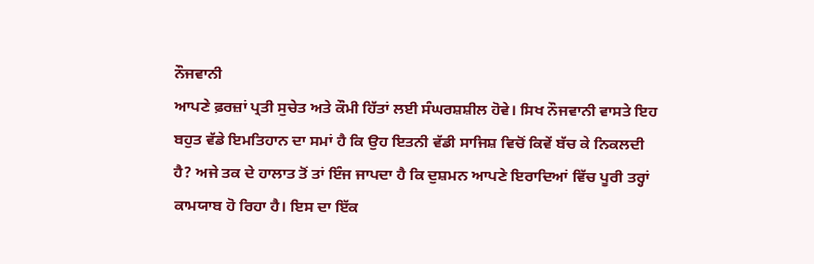ਨੌਜਵਾਨੀ
ਆਪਣੇ ਫ਼ਰਜ਼ਾਂ ਪ੍ਰਤੀ ਸੁਚੇਤ ਅਤੇ ਕੌਮੀ ਹਿੱਤਾਂ ਲਈ ਸੰਘਰਸ਼ਸ਼ੀਲ ਹੋਵੇ। ਸਿਖ ਨੌਜਵਾਨੀ ਵਾਸਤੇ ਇਹ
ਬਹੁਤ ਵੱਡੇ ਇਮਤਿਹਾਨ ਦਾ ਸਮਾਂ ਹੈ ਕਿ ਉਹ ਇਤਨੀ ਵੱਡੀ ਸਾਜਿਸ਼ ਵਿਚੋਂ ਕਿਵੇਂ ਬੱਚ ਕੇ ਨਿਕਲਦੀ
ਹੈ? ਅਜੇ ਤਕ ਦੇ ਹਾਲਾਤ ਤੋਂ ਤਾਂ ਇੰਜ ਜਾਪਦਾ ਹੈ ਕਿ ਦੁਸ਼ਮਨ ਆਪਣੇ ਇਰਾਦਿਆਂ ਵਿੱਚ ਪੂਰੀ ਤਰ੍ਹਾਂ
ਕਾਮਯਾਬ ਹੋ ਰਿਹਾ ਹੈ। ਇਸ ਦਾ ਇੱਕ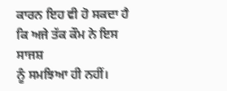ਕਾਰਨ ਇਹ ਵੀ ਹੋ ਸਕਦਾ ਹੈ ਕਿ ਅਜੇ ਤੱਕ ਕੌਮ ਨੇ ਇਸ ਸਾਜਸ਼
ਨੂੰ ਸਮਝਿਆ ਹੀ ਨਹੀਂ।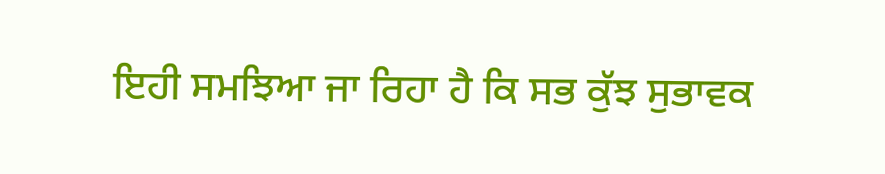ਇਹੀ ਸਮਝਿਆ ਜਾ ਰਿਹਾ ਹੈ ਕਿ ਸਭ ਕੁੱਝ ਸੁਭਾਵਕ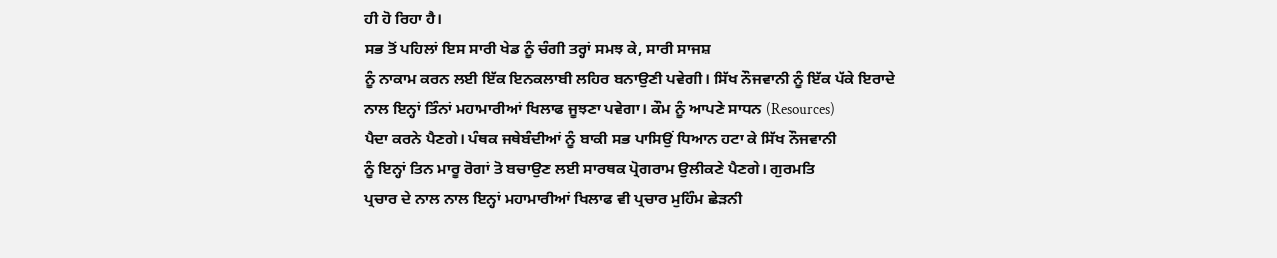ਹੀ ਹੋ ਰਿਹਾ ਹੈ।
ਸਭ ਤੋਂ ਪਹਿਲਾਂ ਇਸ ਸਾਰੀ ਖੇਡ ਨੂੰ ਚੰਗੀ ਤਰ੍ਹਾਂ ਸਮਝ ਕੇ, ਸਾਰੀ ਸਾਜਸ਼
ਨੂੰ ਨਾਕਾਮ ਕਰਨ ਲਈ ਇੱਕ ਇਨਕਲਾਬੀ ਲਹਿਰ ਬਨਾਉਣੀ ਪਵੇਗੀ। ਸਿੱਖ ਨੌਜਵਾਨੀ ਨੂੰ ਇੱਕ ਪੱਕੇ ਇਰਾਦੇ
ਨਾਲ ਇਨ੍ਹਾਂ ਤਿੰਨਾਂ ਮਹਾਮਾਰੀਆਂ ਖਿਲਾਫ ਜੂਝਣਾ ਪਵੇਗਾ। ਕੌਮ ਨੂੰ ਆਪਣੇ ਸਾਧਨ (Resources)
ਪੈਦਾ ਕਰਨੇ ਪੈਣਗੇ। ਪੰਥਕ ਜਥੇਬੰਦੀਆਂ ਨੂੰ ਬਾਕੀ ਸਭ ਪਾਸਿਉਂ ਧਿਆਨ ਹਟਾ ਕੇ ਸਿੱਖ ਨੌਜਵਾਨੀ
ਨੂੰ ਇਨ੍ਹਾਂ ਤਿਨ ਮਾਰੂ ਰੋਗਾਂ ਤੋ ਬਚਾਉਣ ਲਈ ਸਾਰਥਕ ਪ੍ਰੋਗਰਾਮ ਉਲੀਕਣੇ ਪੈਣਗੇ। ਗੁਰਮਤਿ
ਪ੍ਰਚਾਰ ਦੇ ਨਾਲ ਨਾਲ ਇਨ੍ਹਾਂ ਮਹਾਮਾਰੀਆਂ ਖਿਲਾਫ ਵੀ ਪ੍ਰਚਾਰ ਮੁਹਿੰਮ ਛੇੜਨੀ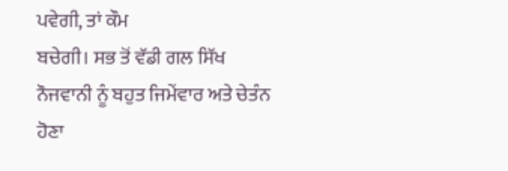ਪਵੇਗੀ, ਤਾਂ ਕੌਮ
ਬਚੇਗੀ। ਸਭ ਤੋਂ ਵੱਡੀ ਗਲ ਸਿੱਖ ਨੌਜਵਾਨੀ ਨੂੰ ਬਹੁਤ ਜਿਮੇਂਵਾਰ ਅਤੇ ਚੇਤੰਨ ਹੋਣਾ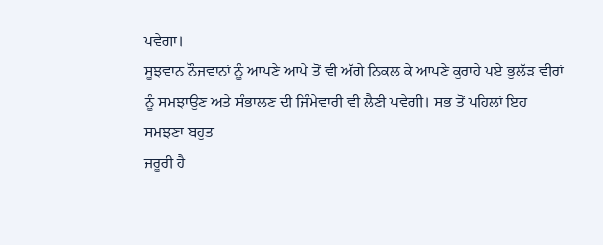ਪਵੇਗਾ।
ਸੂਝਵਾਨ ਨੌਜਵਾਨਾਂ ਨੂੰ ਆਪਣੇ ਆਪੇ ਤੋਂ ਵੀ ਅੱਗੇ ਨਿਕਲ ਕੇ ਆਪਣੇ ਕੁਰਾਹੇ ਪਏ ਭੁਲੱੜ ਵੀਰਾਂ
ਨੂੰ ਸਮਝਾਉਣ ਅਤੇ ਸੰਭਾਲਣ ਦੀ ਜਿੰਮੇਵਾਰੀ ਵੀ ਲੈਣੀ ਪਵੇਗੀ। ਸਭ ਤੋਂ ਪਹਿਲਾਂ ਇਹ ਸਮਝਣਾ ਬਹੁਤ
ਜਰੂਰੀ ਹੈ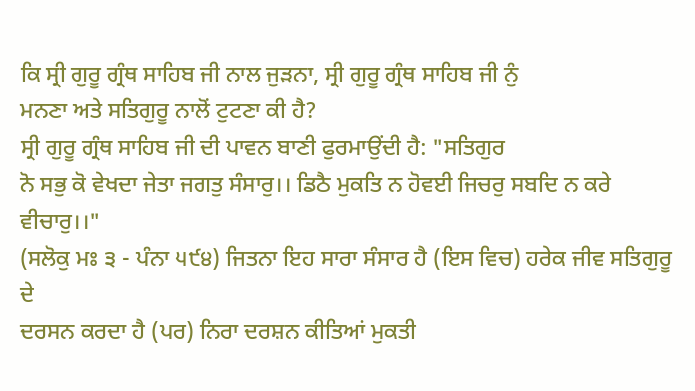ਕਿ ਸ੍ਰੀ ਗੁਰੂ ਗ੍ਰੰਥ ਸਾਹਿਬ ਜੀ ਨਾਲ ਜੁੜਨਾ, ਸ੍ਰੀ ਗੁਰੂ ਗ੍ਰੰਥ ਸਾਹਿਬ ਜੀ ਨੁੰ
ਮਨਣਾ ਅਤੇ ਸਤਿਗੁਰੂ ਨਾਲੋਂ ਟੁਟਣਾ ਕੀ ਹੈ?
ਸ੍ਰੀ ਗੁਰੂ ਗ੍ਰੰਥ ਸਾਹਿਬ ਜੀ ਦੀ ਪਾਵਨ ਬਾਣੀ ਫੁਰਮਾਉਂਦੀ ਹੈ: "ਸਤਿਗੁਰ
ਨੋ ਸਭੁ ਕੋ ਵੇਖਦਾ ਜੇਤਾ ਜਗਤੁ ਸੰਸਾਰੁ।। ਡਿਠੈ ਮੁਕਤਿ ਨ ਹੋਵਈ ਜਿਚਰੁ ਸਬਦਿ ਨ ਕਰੇ ਵੀਚਾਰੁ।।"
(ਸਲੋਕੁ ਮਃ ੩ - ਪੰਨਾ ੫੯੪) ਜਿਤਨਾ ਇਹ ਸਾਰਾ ਸੰਸਾਰ ਹੈ (ਇਸ ਵਿਚ) ਹਰੇਕ ਜੀਵ ਸਤਿਗੁਰੂ ਦੇ
ਦਰਸਨ ਕਰਦਾ ਹੈ (ਪਰ) ਨਿਰਾ ਦਰਸ਼ਨ ਕੀਤਿਆਂ ਮੁਕਤੀ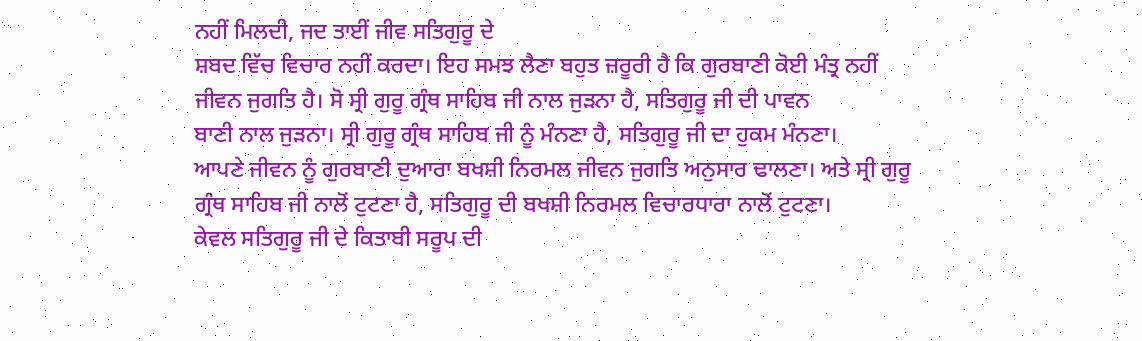ਨਹੀਂ ਮਿਲਦੀ, ਜਦ ਤਾਈਂ ਜੀਵ ਸਤਿਗੁਰੂ ਦੇ
ਸ਼ਬਦ ਵਿੱਚ ਵਿਚਾਰ ਨਹੀਂ ਕਰਦਾ। ਇਹ ਸਮਝ ਲੈਣਾ ਬਹੁਤ ਜ਼ਰੂਰੀ ਹੈ ਕਿ ਗੁਰਬਾਣੀ ਕੋਈ ਮੰਤ੍ਰ ਨਹੀਂ
ਜੀਵਨ ਜੁਗਤਿ ਹੈ। ਸੋ ਸ੍ਰੀ ਗੁਰੂ ਗ੍ਰੰਥ ਸਾਹਿਬ ਜੀ ਨਾਲ ਜੁੜਨਾ ਹੈ, ਸਤਿਗੁਰੂ ਜੀ ਦੀ ਪਾਵਨ
ਬਾਣੀ ਨਾਲ ਜੁੜਨਾ। ਸ੍ਰੀ ਗੁਰੂ ਗ੍ਰੰਥ ਸਾਹਿਬ ਜੀ ਨੂੰ ਮੰਨਣਾ ਹੈ, ਸਤਿਗੁਰੂ ਜੀ ਦਾ ਹੁਕਮ ਮੰਨਣਾ।
ਆਪਣੇ ਜੀਵਨ ਨੂੰ ਗੁਰਬਾਣੀ ਦੁਆਰਾ ਬਖਸ਼ੀ ਨਿਰਮਲ ਜੀਵਨ ਜੁਗਤਿ ਅਨੁਸਾਰ ਢਾਲਣਾ। ਅਤੇ ਸ੍ਰੀ ਗੁਰੂ
ਗ੍ਰੰਥ ਸਾਹਿਬ ਜੀ ਨਾਲੋਂ ਟੁਟਣਾ ਹੈ, ਸਤਿਗੁਰੂ ਦੀ ਬਖਸ਼ੀ ਨਿਰਮਲ ਵਿਚਾਰਧਾਰਾ ਨਾਲੋਂ ਟੁਟਣਾ।
ਕੇਵਲ ਸਤਿਗੁਰੂ ਜੀ ਦੇ ਕਿਤਾਬੀ ਸਰੂਪ ਦੀ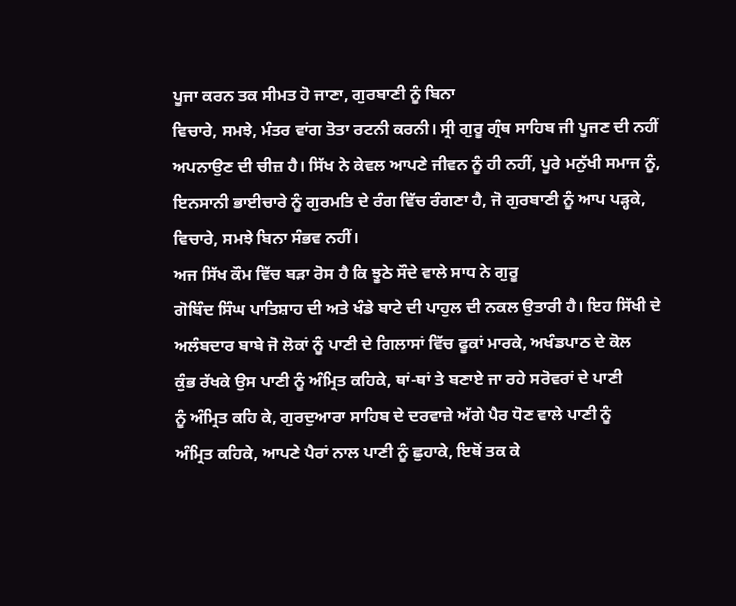ਪੂਜਾ ਕਰਨ ਤਕ ਸੀਮਤ ਹੋ ਜਾਣਾ, ਗੁਰਬਾਣੀ ਨੂੰ ਬਿਨਾ
ਵਿਚਾਰੇ, ਸਮਝੇ, ਮੰਤਰ ਵਾਂਗ ਤੋਤਾ ਰਟਨੀ ਕਰਨੀ। ਸ੍ਰੀ ਗੁਰੂ ਗ੍ਰੰਥ ਸਾਹਿਬ ਜੀ ਪੂਜਣ ਦੀ ਨਹੀਂ
ਅਪਨਾਉਣ ਦੀ ਚੀਜ਼ ਹੈ। ਸਿੱਖ ਨੇ ਕੇਵਲ ਆਪਣੇ ਜੀਵਨ ਨੂੰ ਹੀ ਨਹੀਂ, ਪੂਰੇ ਮਨੁੱਖੀ ਸਮਾਜ ਨੂੰ,
ਇਨਸਾਨੀ ਭਾਈਚਾਰੇ ਨੂੰ ਗੁਰਮਤਿ ਦੇ ਰੰਗ ਵਿੱਚ ਰੰਗਣਾ ਹੈ, ਜੋ ਗੁਰਬਾਣੀ ਨੂੰ ਆਪ ਪੜ੍ਹਕੇ,
ਵਿਚਾਰੇ, ਸਮਝੇ ਬਿਨਾ ਸੰਭਵ ਨਹੀਂ।
ਅਜ ਸਿੱਖ ਕੌਮ ਵਿੱਚ ਬੜਾ ਰੋਸ ਹੈ ਕਿ ਝੂਠੇ ਸੌਦੇ ਵਾਲੇ ਸਾਧ ਨੇ ਗੁਰੂ
ਗੋਬਿੰਦ ਸਿੰਘ ਪਾਤਿਸ਼ਾਹ ਦੀ ਅਤੇ ਖੰਡੇ ਬਾਟੇ ਦੀ ਪਾਹੁਲ ਦੀ ਨਕਲ ਉਤਾਰੀ ਹੈ। ਇਹ ਸਿੱਖੀ ਦੇ
ਅਲੰਬਦਾਰ ਬਾਬੇ ਜੋ ਲੋਕਾਂ ਨੂੰ ਪਾਣੀ ਦੇ ਗਿਲਾਸਾਂ ਵਿੱਚ ਫੂਕਾਂ ਮਾਰਕੇ, ਅਖੰਡਪਾਠ ਦੇ ਕੋਲ
ਕੁੰਭ ਰੱਖਕੇ ਉਸ ਪਾਣੀ ਨੂੰ ਅੰਮ੍ਰਿਤ ਕਹਿਕੇ, ਥਾਂ-ਥਾਂ ਤੇ ਬਣਾਏ ਜਾ ਰਹੇ ਸਰੋਵਰਾਂ ਦੇ ਪਾਣੀ
ਨੂੰ ਅੰਮ੍ਰਿਤ ਕਹਿ ਕੇ, ਗੁਰਦੁਆਰਾ ਸਾਹਿਬ ਦੇ ਦਰਵਾਜ਼ੇ ਅੱਗੇ ਪੈਰ ਧੋਣ ਵਾਲੇ ਪਾਣੀ ਨੂੰ
ਅੰਮ੍ਰਿਤ ਕਹਿਕੇ, ਆਪਣੇ ਪੈਰਾਂ ਨਾਲ ਪਾਣੀ ਨੂੰ ਛੁਹਾਕੇ, ਇਥੋਂ ਤਕ ਕੇ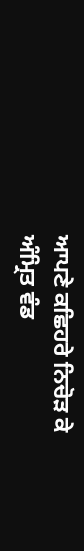ਆਪਣੇ ਕਛਿਹਰੇ ਨਿਚੋੜ ਕੇ
ਅੰਮ੍ਰਿਤ ਵੰਡ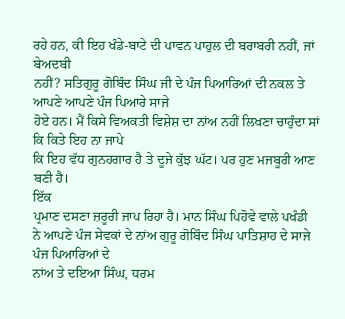ਰਹੇ ਹਨ, ਕੀ ਇਹ ਖੰਡੇ-ਬਾਟੇ ਦੀ ਪਾਵਨ ਪਾਹੁਲ ਦੀ ਬਰਾਬਰੀ ਨਹੀਂ, ਜਾਂ ਬੇਅਦਬੀ
ਨਹੀਂ? ਸਤਿਗੁਰੂ ਗੋਬਿੰਦ ਸਿੰਘ ਜੀ ਦੇ ਪੰਜ ਪਿਆਰਿਆਂ ਦੀ ਨਕਲ ਤੇ ਆਪਣੇ ਆਪਣੇ ਪੰਜ ਪਿਆਰੇ ਸਾਜੇ
ਹੋਏ ਹਨ। ਮੈਂ ਕਿਸੇ ਵਿਅਕਤੀ ਵਿਸ਼ੇਸ਼ ਦਾ ਨਾਂਅ ਨਹੀਂ ਲਿਖਣਾ ਚਾਹੁੰਦਾ ਸਾਂ ਕਿ ਕਿਤੇ ਇਹ ਨਾ ਜਾਪੇ
ਕਿ ਇਹ ਵੱਧ ਗੁਨਹਗਾਰ ਹੈ ਤੇ ਦੂਜੇ ਕੁੱਝ ਘੱਟ। ਪਰ ਹੁਣ ਮਜਬੂਰੀ ਆਣ ਬਣੀ ਹੈ।
ਇੱਕ
ਪ੍ਰਮਾਣ ਦਸਣਾ ਜ਼ਰੂਰੀ ਜਾਪ ਰਿਹਾ ਹੈ। ਮਾਨ ਸਿੰਘ ਪਿਹੋਵੇ ਵਾਲੇ ਪਖੰਡੀ
ਨੇ ਆਪਣੇ ਪੰਜ ਸੇਵਕਾਂ ਦੇ ਨਾਂਅ ਗੁਰੂ ਗੋਬਿੰਦ ਸਿੰਘ ਪਾਤਿਸ਼ਾਹ ਦੇ ਸਾਜੇ ਪੰਜ ਪਿਆਰਿਆਂ ਦੇ
ਨਾਂਅ ਤੇ ਦਇਆ ਸਿੰਘ, ਧਰਮ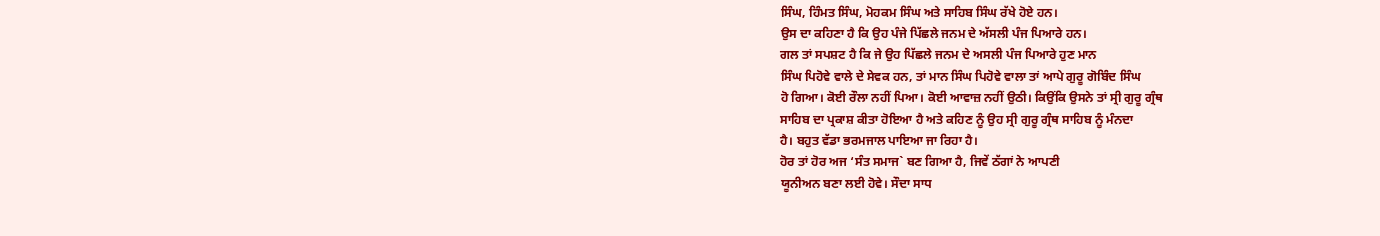ਸਿੰਘ, ਹਿੰਮਤ ਸਿੰਘ, ਮੋਹਕਮ ਸਿੰਘ ਅਤੇ ਸਾਹਿਬ ਸਿੰਘ ਰੱਖੇ ਹੋਏ ਹਨ।
ਉਸ ਦਾ ਕਹਿਣਾ ਹੈ ਕਿ ਉਹ ਪੰਜੇ ਪਿੱਛਲੇ ਜਨਮ ਦੇ ਅੱਸਲੀ ਪੰਜ ਪਿਆਰੇ ਹਨ।
ਗਲ ਤਾਂ ਸਪਸ਼ਟ ਹੈ ਕਿ ਜੇ ਉਹ ਪਿੱਛਲੇ ਜਨਮ ਦੇ ਅਸਲੀ ਪੰਜ ਪਿਆਰੇ ਹੁਣ ਮਾਨ
ਸਿੰਘ ਪਿਹੋਵੇ ਵਾਲੇ ਦੇ ਸੇਵਕ ਹਨ, ਤਾਂ ਮਾਨ ਸਿੰਘ ਪਿਹੋਵੇ ਵਾਲਾ ਤਾਂ ਆਪੇ ਗੁਰੂ ਗੋਬਿੰਦ ਸਿੰਘ
ਹੋ ਗਿਆ। ਕੋਈ ਰੌਲਾ ਨਹੀਂ ਪਿਆ। ਕੋਈ ਆਵਾਜ਼ ਨਹੀਂ ਉਠੀ। ਕਿਉਂਕਿ ਉਸਨੇ ਤਾਂ ਸ੍ਰੀ ਗੁਰੂ ਗ੍ਰੰਥ
ਸਾਹਿਬ ਦਾ ਪ੍ਰਕਾਸ਼ ਕੀਤਾ ਹੋਇਆ ਹੈ ਅਤੇ ਕਹਿਣ ਨੂੰ ਉਹ ਸ੍ਰੀ ਗੁਰੂ ਗ੍ਰੰਥ ਸਾਹਿਬ ਨੂੰ ਮੰਨਦਾ
ਹੈ। ਬਹੁਤ ਵੱਡਾ ਭਰਮਜਾਲ ਪਾਇਆ ਜਾ ਰਿਹਾ ਹੈ।
ਹੋਰ ਤਾਂ ਹੋਰ ਅਜ ‘ਸੰਤ ਸਮਾਜ` ਬਣ ਗਿਆ ਹੈ, ਜਿਵੇਂ ਠੱਗਾਂ ਨੇ ਆਪਣੀ
ਯੂਨੀਅਨ ਬਣਾ ਲਈ ਹੋਵੇ। ਸੌਦਾ ਸਾਧ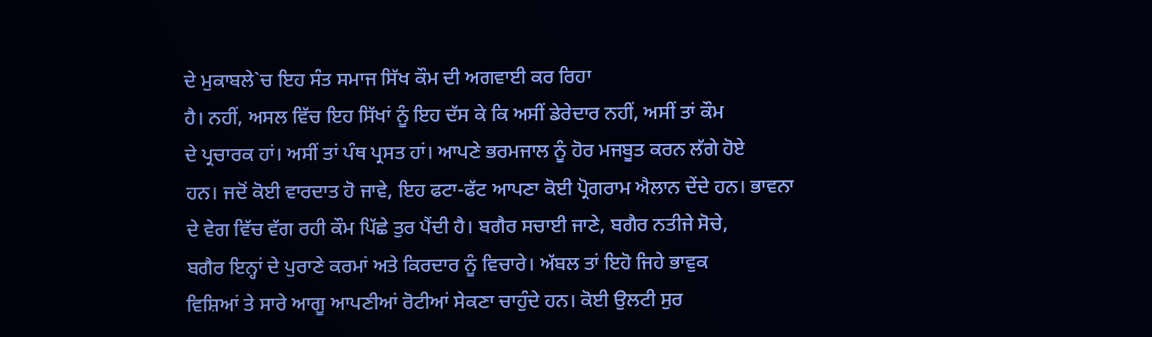ਦੇ ਮੁਕਾਬਲੇ`ਚ ਇਹ ਸੰਤ ਸਮਾਜ ਸਿੱਖ ਕੌਮ ਦੀ ਅਗਵਾਈ ਕਰ ਰਿਹਾ
ਹੈ। ਨਹੀਂ, ਅਸਲ ਵਿੱਚ ਇਹ ਸਿੱਖਾਂ ਨੂੰ ਇਹ ਦੱਸ ਕੇ ਕਿ ਅਸੀਂ ਡੇਰੇਦਾਰ ਨਹੀਂ, ਅਸੀਂ ਤਾਂ ਕੌਮ
ਦੇ ਪ੍ਰਚਾਰਕ ਹਾਂ। ਅਸੀਂ ਤਾਂ ਪੰਥ ਪ੍ਰਸਤ ਹਾਂ। ਆਪਣੇ ਭਰਮਜਾਲ ਨੂੰ ਹੋਰ ਮਜਬੂਤ ਕਰਨ ਲੱਗੇ ਹੋਏ
ਹਨ। ਜਦੋਂ ਕੋਈ ਵਾਰਦਾਤ ਹੋ ਜਾਵੇ, ਇਹ ਫਟਾ-ਫੱਟ ਆਪਣਾ ਕੋਈ ਪ੍ਰੋਗਰਾਮ ਐਲਾਨ ਦੇਂਦੇ ਹਨ। ਭਾਵਨਾ
ਦੇ ਵੇਗ ਵਿੱਚ ਵੱਗ ਰਹੀ ਕੌਮ ਪਿੱਛੇ ਤੁਰ ਪੈਂਦੀ ਹੈ। ਬਗੈਰ ਸਚਾਈ ਜਾਣੇ, ਬਗੈਰ ਨਤੀਜੇ ਸੋਚੇ,
ਬਗੈਰ ਇਨ੍ਹਾਂ ਦੇ ਪੁਰਾਣੇ ਕਰਮਾਂ ਅਤੇ ਕਿਰਦਾਰ ਨੂੰ ਵਿਚਾਰੇ। ਅੱਬਲ ਤਾਂ ਇਹੋ ਜਿਹੇ ਭਾਵੁਕ
ਵਿਸ਼ਿਆਂ ਤੇ ਸਾਰੇ ਆਗੂ ਆਪਣੀਆਂ ਰੋਟੀਆਂ ਸੇਕਣਾ ਚਾਹੁੰਦੇ ਹਨ। ਕੋਈ ਉਲਟੀ ਸੁਰ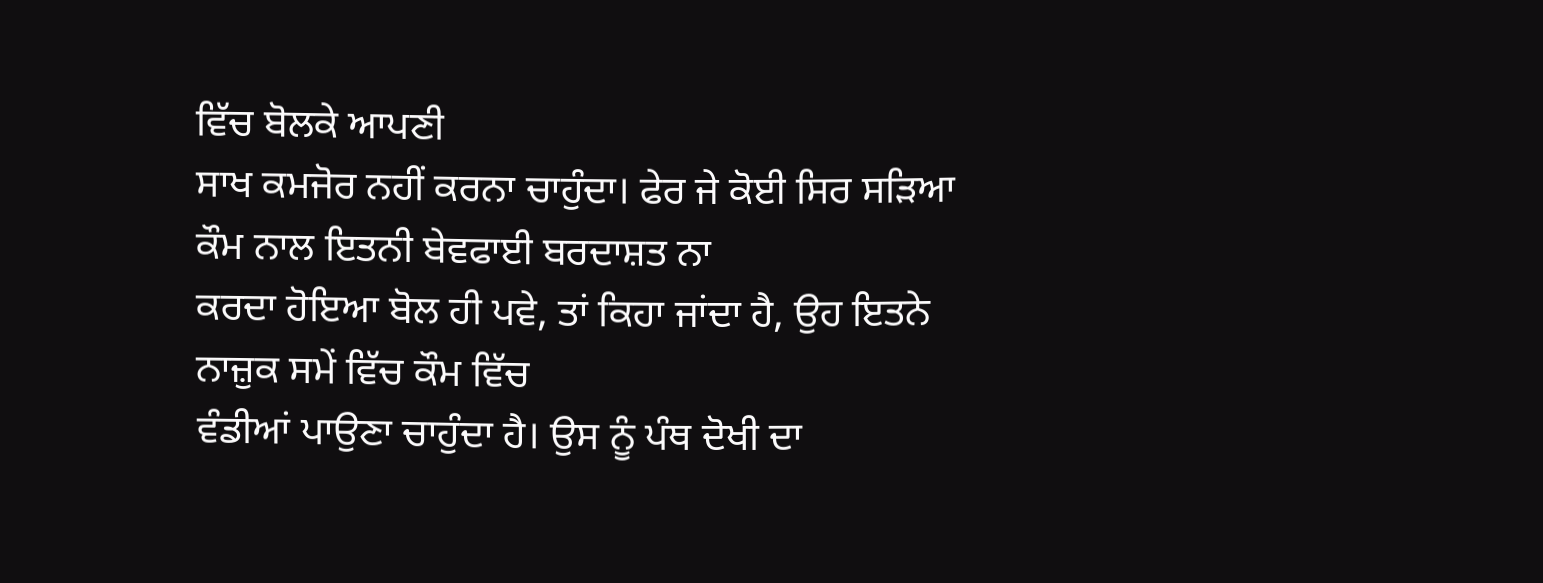ਵਿੱਚ ਬੋਲਕੇ ਆਪਣੀ
ਸਾਖ ਕਮਜੋਰ ਨਹੀਂ ਕਰਨਾ ਚਾਹੁੰਦਾ। ਫੇਰ ਜੇ ਕੋਈ ਸਿਰ ਸੜਿਆ ਕੌਮ ਨਾਲ ਇਤਨੀ ਬੇਵਫਾਈ ਬਰਦਾਸ਼ਤ ਨਾ
ਕਰਦਾ ਹੋਇਆ ਬੋਲ ਹੀ ਪਵੇ, ਤਾਂ ਕਿਹਾ ਜਾਂਦਾ ਹੈ, ਉਹ ਇਤਨੇ ਨਾਜ਼ੁਕ ਸਮੇਂ ਵਿੱਚ ਕੌਮ ਵਿੱਚ
ਵੰਡੀਆਂ ਪਾਉਣਾ ਚਾਹੁੰਦਾ ਹੈ। ਉਸ ਨੂੰ ਪੰਥ ਦੋਖੀ ਦਾ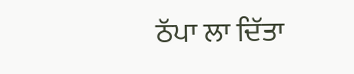ਠੱਪਾ ਲਾ ਦਿੱਤਾ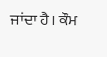ਜਾਂਦਾ ਹੈ। ਕੌਮ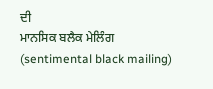ਦੀ
ਮਾਨਸਿਕ ਬਲੈਕ ਮੇਲਿੰਗ (sentimental black mailing)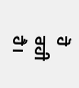ਹੋ ਰਹੀ ਹੈ।